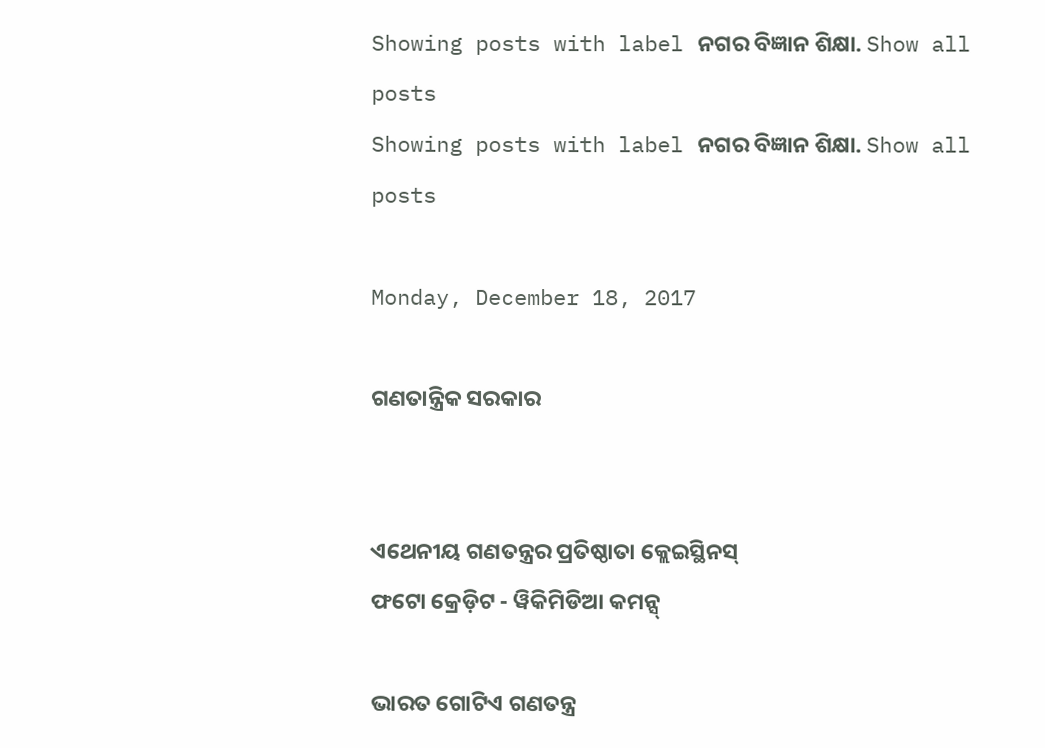Showing posts with label ନଗର ବିଜ୍ଞାନ ଶିକ୍ଷା. Show all posts
Showing posts with label ନଗର ବିଜ୍ଞାନ ଶିକ୍ଷା. Show all posts

Monday, December 18, 2017

ଗଣତାନ୍ତ୍ରିକ ସରକାର


ଏଥେନୀୟ ଗଣତନ୍ତ୍ରର ପ୍ରତିଷ୍ଠାତା କ୍ଲେଇସ୍ଥିନସ୍
ଫଟୋ କ୍ରେଡ଼ିଟ - ୱିକିମିଡିଆ କମନ୍ସ୍

ଭାରତ ଗୋଟିଏ ଗଣତନ୍ତ୍ର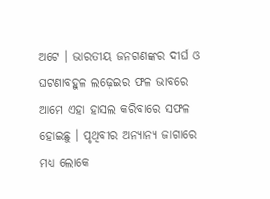ଅଟେ । ଭାରତୀୟ ଜନଗଣଙ୍କର ଦୀର୍ଘ ଓ ଘଟଣାବହୁଳ ଲଢ଼େଇର ଫଳ ଭାବରେ ଆମେ ଏହା ହାସଲ କରିବାରେ ସଫଳ ହୋଇଛୁ । ପୃଥିବୀର ଅନ୍ୟାନ୍ୟ ଜାଗାରେ ମଧ୍ୟ ଲୋକେ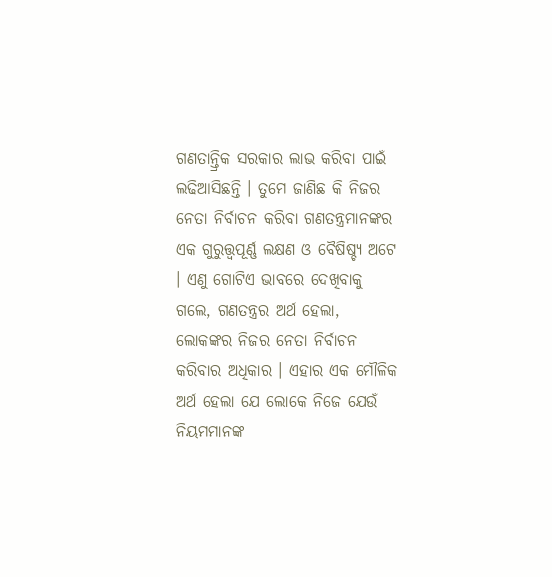ଗଣତାନ୍ତ୍ରିକ ସରକାର ଲାଭ କରିବା ପାଇଁ ଲଢିଆସିଛନ୍ତି । ତୁମେ ଜାଣିଛ କି ନିଜର ନେତା ନିର୍ବାଚନ କରିବା ଗଣତନ୍ତ୍ରମାନଙ୍କର ଏକ ଗୁରୁତ୍ତ୍ୱପୂର୍ଣ୍ଣ ଲକ୍ଷଣ ଓ ବୈଷିଷ୍ଚ୍ୟ ଅଟେ । ଏଣୁ ଗୋଟିଏ ଭାବରେ ଦେଖିବାକୁ ଗଲେ, ଗଣତନ୍ତ୍ରର ଅର୍ଥ ହେଲା, ଲୋକଙ୍କର ନିଜର ନେତା ନିର୍ବାଚନ କରିବାର ଅଧିକାର । ଏହାର ଏକ ମୌଳିକ ଅର୍ଥ ହେଲା ଯେ ଲୋକେ ନିଜେ ଯେଉଁ ନିୟମମାନଙ୍କ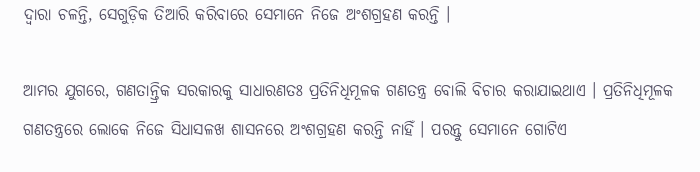ଦ୍ୱାରା ଚଳନ୍ତି, ସେଗୁଡ଼ିକ ତିଆରି କରିବାରେ ସେମାନେ ନିଜେ ଅଂଶଗ୍ରହଣ କରନ୍ତି ।

ଆମର ଯୁଗରେ, ଗଣତାନ୍ତ୍ରିକ ସରକାରକୁ ସାଧାରଣତଃ ପ୍ରତିନିଧିମୂଳକ ଗଣତନ୍ତ୍ର ବୋଲି ବିଚାର କରାଯାଇଥାଏ । ପ୍ରତିନିଧିମୂଳକ ଗଣତନ୍ତ୍ରରେ ଲୋକେ ନିଜେ ସିଧାସଳଖ ଶାସନରେ ଅଂଶଗ୍ରହଣ କରନ୍ତି ନାହିଁ । ପରନ୍ତୁ ସେମାନେ ଗୋଟିଏ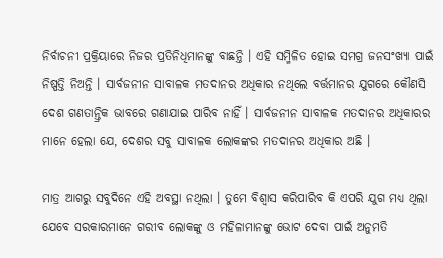ନିର୍ବାଚନୀ ପ୍ରକ୍ରିୟାରେ ନିଜର ପ୍ରତିନିଧିମାନଙ୍କୁ ବାଛନ୍ତି । ଏହି ସମ୍ମିଳିତ ହୋଇ ସମଗ୍ର ଜନସଂଖ୍ୟା ପାଇଁ ନିଷ୍ପତ୍ତି ନିଅନ୍ତି । ସାର୍ବଜନୀନ ସାବାଳକ ମତଦାନର ଅଧିକାର ନଥିଲେ ବର୍ତ୍ତମାନର ଯୁଗରେ କୌଣସି ଦେଶ ଗଣତାନ୍ତ୍ରିକ ଭାବରେ ଗଣାଯାଇ ପାରିବ ନାହିଁ । ସାର୍ବଜନୀନ ସାବାଳକ ମତଦାନର ଅଧିକାରର ମାନେ ହେଲା ଯେ, ଦେଶର ସବୁ ସାବାଳକ ଲୋକଙ୍କର ମତଦାନର ଅଧିକାର ଅଛି ।

ମାତ୍ର ଆଗରୁ ସବୁଦିନେ ଏହି ଅବସ୍ଥା ନଥିଲା । ତୁମେ ବିଶ୍ୱାସ କରିପାରିବ କି ଏପରି ଯୁଗ ମଧ୍ୟ ଥିଲା ଯେବେ ସରକାରମାନେ ଗରୀବ ଲୋକଙ୍କୁ ଓ ମହିଳାମାନଙ୍କୁ ଭୋଟ ଦେବା ପାଇଁ ଅନୁମତି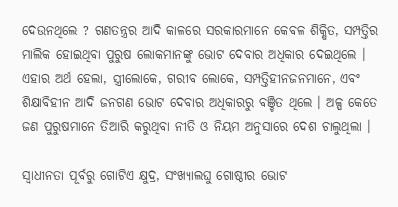ଦେଉନଥିଲେ ? ଗଣତନ୍ତ୍ରର ଆଦି କାଳରେ ସରକାରମାନେ କେବଳ ଶିକ୍ଷିତ, ସମ୍ପତ୍ତିର ମାଲିକ ହୋଇଥିବା ପୁରୁଷ ଲୋକମାନଙ୍କୁ ଭୋଟ ଦେବାର ଅଧିକାର ଦେଇଥିଲେ । ଏହାର ଅର୍ଥ ହେଲା, ସ୍ତ୍ରୀଲୋକେ, ଗରୀବ ଲୋକେ, ସମ୍ପତ୍ତିହୀନଜନମାନେ, ଏବଂ ଶିକ୍ଷାବିହୀନ ଆଦି ଜନଗଣ ଭୋଟ ଦେବାର ଅଧିକାରରୁ ବଞ୍ଚିତ ଥିଲେ । ଅଳ୍ପ କେତେ ଜଣ ପୁରୁଷମାନେ ତିଆରି କରୁଥିବା ନୀତି ଓ ନିୟମ ଅନୁସାରେ ଦେଶ ଚାଲୁଥିଲା ।

ସ୍ୱାଧୀନତା ପୂର୍ବରୁ ଗୋଟିଏ କ୍ଷୁଦ୍ର, ସଂଖ୍ୟାଲଘୁ ଗୋଷ୍ଠୀର ଭୋଟ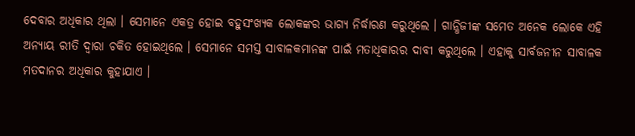ଦେବାର ଅଧିକାର ଥିଲା । ସେମାନେ ଏକତ୍ର ହୋଇ ବହୁସଂଖ୍ୟକ ଲୋକଙ୍କର ଭାଗ୍ୟ ନିର୍ଦ୍ଧାରଣ କରୁଥିଲେ । ଗାନ୍ଧିଜୀଙ୍କ ସମେତ ଅନେକ ଲୋକେ ଏହି ଅନ୍ୟାୟ ରୀତି ଦ୍ୱାରା ଚକିତ ହୋଇଥିଲେ । ସେମାନେ ସମସ୍ତ ସାବାଳକମାନଙ୍କ ପାଇଁ ମତାଧିକାରର ଦାବୀ କରୁଥିଲେ । ଏହାକୁ ସାର୍ବଜନୀନ ସାବାଳକ ମତଦାନର ଅଧିକାର କୁହାଯାଏ ।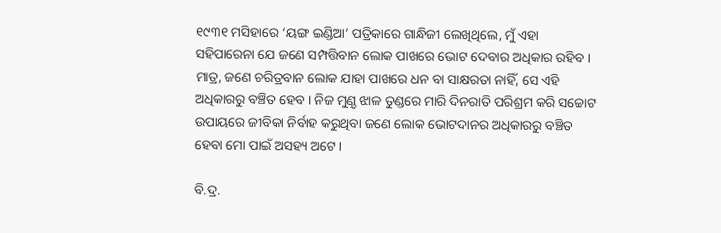୧୯୩୧ ମସିହାରେ ‘ୟଙ୍ଗ ଇଣ୍ଡିଆ’ ପତ୍ରିକାରେ ଗାନ୍ଧିଜୀ ଲେଖିଥିଲେ, ମୁଁ ଏହା ସହିପାରେନା ଯେ ଜଣେ ସମ୍ପତ୍ତିବାନ ଲୋକ ପାଖରେ ଭୋଟ ଦେବାର ଅଧିକାର ରହିବ । ମାତ୍ର, ଜଣେ ଚରିତ୍ରବାନ ଲୋକ ଯାହା ପାଖରେ ଧନ ବା ସାକ୍ଷରତା ନାହିଁ, ସେ ଏହି ଅଧିକାରରୁ ବଞ୍ଚିତ ହେବ । ନିଜ ମୁଣ଼୍ଡ ଝାଳ ତୁଣ୍ଡରେ ମାରି ଦିନରାତି ପରିଶ୍ରମ କରି ସଚ୍ଚୋଟ ଉପାୟରେ ଜୀବିକା ନିର୍ବାହ କରୁଥିବା ଜଣେ ଲୋକ ଭୋଟଦାନର ଅଧିକାରରୁ ବଞ୍ଚିତ ହେବା ମୋ ପାଇଁ ଅସହ୍ୟ ଅଟେ ।

ବି.ଦ୍ର.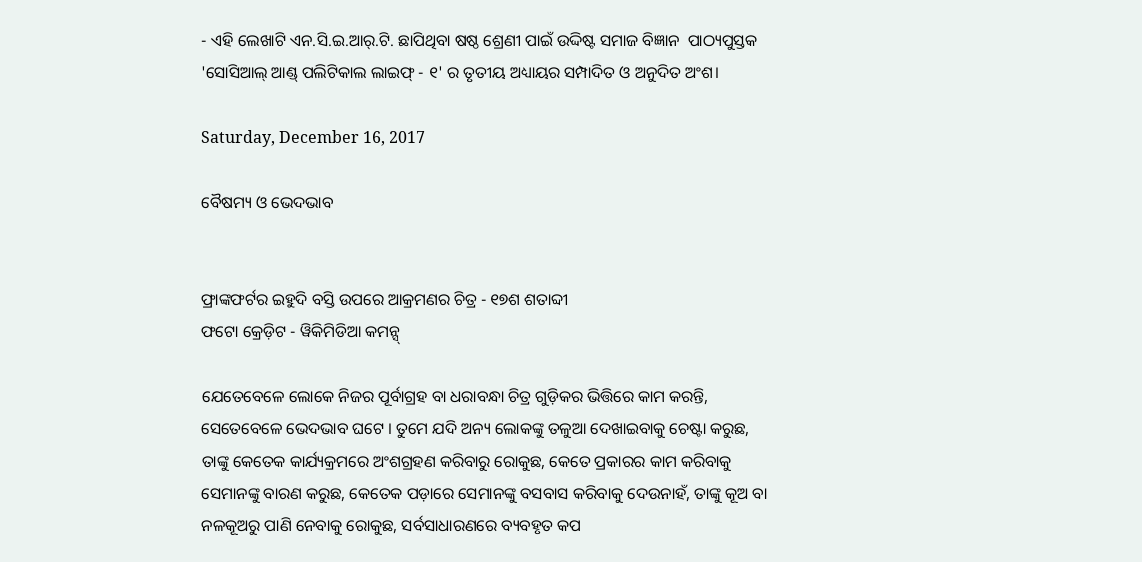- ଏହି ଲେଖାଟି ଏନ.ସି.ଇ.ଆର୍.ଟି. ଛାପିଥିବା ଷଷ୍ଠ ଶ୍ରେଣୀ ପାଇଁ ଉଦ୍ଦିଷ୍ଟ ସମାଜ ବିଜ୍ଞାନ  ପାଠ୍ୟପୁସ୍ତକ 'ସୋସିଆଲ୍ ଆଣ୍ଡ୍ ପଲିଟିକାଲ ଲାଇଫ୍ - ୧' ର ତୃତୀୟ ଅଧ୍ୟାୟର ସମ୍ପାଦିତ ଓ ଅନୁଦିତ ଅଂଶ।

Saturday, December 16, 2017

ବୈଷମ୍ୟ ଓ ଭେଦଭାବ


ଫ୍ରାଙ୍କଫର୍ଟର ଇହୁଦି ବସ୍ତି ଉପରେ ଆକ୍ରମଣର ଚିତ୍ର - ୧୭ଶ ଶତାବ୍ଦୀ
ଫଟୋ କ୍ରେଡ଼ିଟ - ୱିକିମିଡିଆ କମନ୍ସ୍

ଯେତେବେଳେ ଲୋକେ ନିଜର ପୂର୍ବାଗ୍ରହ ବା ଧରାବନ୍ଧା ଚିତ୍ର ଗୁଡ଼ିକର ଭିତ୍ତିରେ କାମ କରନ୍ତି, ସେତେବେଳେ ଭେଦଭାବ ଘଟେ । ତୁମେ ଯଦି ଅନ୍ୟ ଲୋକଙ୍କୁ ତଳୁଆ ଦେଖାଇବାକୁ ଚେଷ୍ଟା କରୁଛ, ତାଙ୍କୁ କେତେକ କାର୍ଯ୍ୟକ୍ରମରେ ଅଂଶଗ୍ରହଣ କରିବାରୁ ରୋକୁଛ, କେତେ ପ୍ରକାରର କାମ କରିବାକୁ ସେମାନଙ୍କୁ ବାରଣ କରୁଛ, କେତେକ ପଡ଼ାରେ ସେମାନଙ୍କୁ ବସବାସ କରିବାକୁ ଦେଉନାହଁ, ତାଙ୍କୁ କୂଅ ବା ନଳକୂଅରୁ ପାଣି ନେବାକୁ ରୋକୁଛ, ସର୍ବସାଧାରଣରେ ବ୍ୟବହୃତ କପ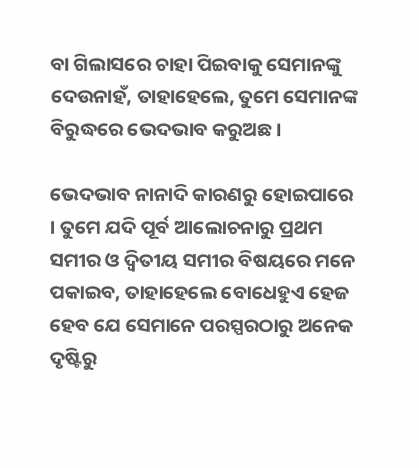ବା ଗିଲାସରେ ଚାହା ପିଇବାକୁ ସେମାନଙ୍କୁ ଦେଉନାହଁ, ତାହାହେଲେ, ତୁମେ ସେମାନଙ୍କ ବିରୁଦ୍ଧରେ ଭେଦଭାବ କରୁଅଛ ।

ଭେଦଭାବ ନାନାଦି କାରଣରୁ ହୋଇପାରେ । ତୁମେ ଯଦି ପୂର୍ବ ଆଲୋଚନାରୁ ପ୍ରଥମ ସମୀର ଓ ଦ୍ୱିତୀୟ ସମୀର ବିଷୟରେ ମନେ ପକାଇବ, ତାହାହେଲେ ବୋଧେହୁଏ ହେଜ ହେବ ଯେ ସେମାନେ ପରସ୍ପରଠାରୁ ଅନେକ ଦୃଷ୍ଟିରୁ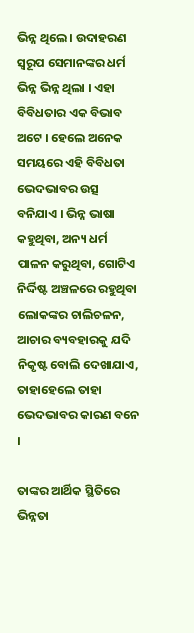ଭିନ୍ନ ଥିଲେ । ଉଦାହରଣ ସ୍ୱରୂପ ସେମାନଙ୍କର ଧର୍ମ ଭିନ୍ନ ଭିନ୍ନ ଥିଲା । ଏହା ବିବିଧତାର ଏକ ବିଭାବ ଅଟେ । ହେଲେ ଅନେକ ସମୟରେ ଏହି ବିବିଧତା ଭେଦଭାବର ଉତ୍ସ ବନିଯାଏ । ଭିନ୍ନ ଭାଷା କହୁଥିବା, ଅନ୍ୟ ଧର୍ମ ପାଳନ କରୁଥିବା, ଗୋଟିଏ ନିର୍ଦ୍ଦିଷ୍ଟ ଅଞ୍ଚଳରେ ରହୁଥିବା ଲୋକଙ୍କର ଚାଲିଚଳନ, ଆଚାର ବ୍ୟବହାରକୁ ଯଦି ନିକୃଷ୍ଟ ବୋଲି ଦେଖାଯାଏ, ତାହାହେଲେ ତାହା ଭେଦଭାବର କାରଣ ବନେ ।

ତାଙ୍କର ଆର୍ଥିକ ସ୍ଥିତିରେ ଭିନ୍ନତା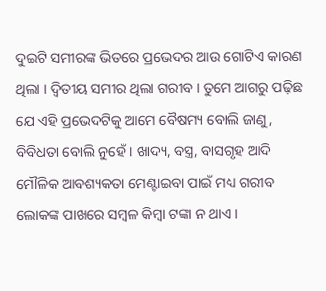ଦୁଇଟି ସମୀରଙ୍କ ଭିତରେ ପ୍ରଭେଦର ଆଉ ଗୋଟିଏ କାରଣ ଥିଲା । ଦ୍ୱିତୀୟ ସମୀର ଥିଲା ଗରୀବ । ତୁମେ ଆଗରୁ ପଢ଼ିଛ ଯେ ଏହି ପ୍ରଭେଦଟିକୁ ଆମେ ବୈଷମ୍ୟ ବୋଲି ଜାଣୁ, ବିବିଧତା ବୋଲି ନୁହେଁ । ଖାଦ୍ୟ, ବସ୍ତ୍ର, ବାସଗୃହ ଆଦି ମୌଳିକ ଆବଶ୍ୟକତା ମେଣ୍ଟାଇବା ପାଇଁ ମଧ୍ୟ ଗରୀବ ଲୋକଙ୍କ ପାଖରେ ସମ୍ବଳ କିମ୍ବା ଟଙ୍କା ନ ଥାଏ ।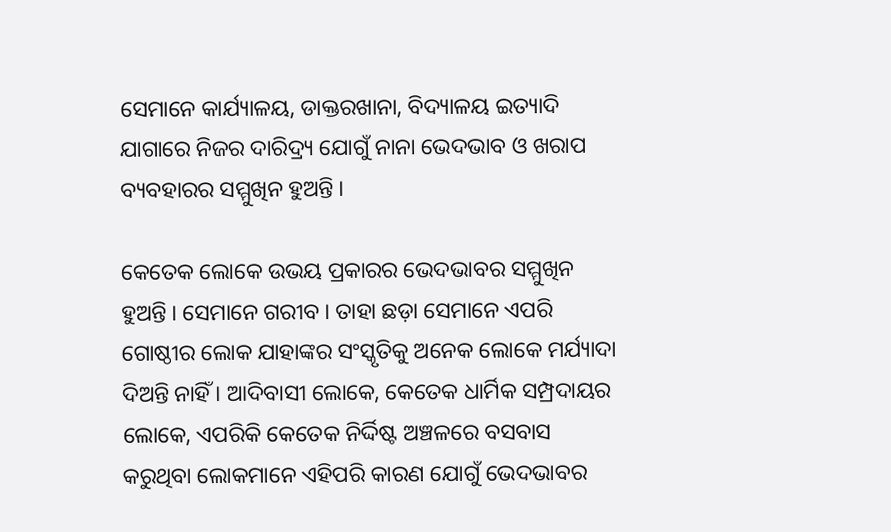ସେମାନେ କାର୍ଯ୍ୟାଳୟ, ଡାକ୍ତରଖାନା, ବିଦ୍ୟାଳୟ ଇତ୍ୟାଦି ଯାଗାରେ ନିଜର ଦାରିଦ୍ର୍ୟ ଯୋଗୁଁ ନାନା ଭେଦଭାବ ଓ ଖରାପ ବ୍ୟବହାରର ସମ୍ମୁଖିନ ହୁଅନ୍ତି ।

କେତେକ ଲୋକେ ଉଭୟ ପ୍ରକାରର ଭେଦଭାବର ସମ୍ମୁଖିନ ହୁଅନ୍ତି । ସେମାନେ ଗରୀବ । ତାହା ଛଡ଼ା ସେମାନେ ଏପରି ଗୋଷ୍ଠୀର ଲୋକ ଯାହାଙ୍କର ସଂସ୍କୃତିକୁ ଅନେକ ଲୋକେ ମର୍ଯ୍ୟାଦା ଦିଅନ୍ତି ନାହିଁ । ଆଦିବାସୀ ଲୋକେ, କେତେକ ଧାର୍ମିକ ସମ୍ପ୍ରଦାୟର ଲୋକେ, ଏପରିକି କେତେକ ନିର୍ଦ୍ଦିଷ୍ଟ ଅଞ୍ଚଳରେ ବସବାସ କରୁଥିବା ଲୋକମାନେ ଏହିପରି କାରଣ ଯୋଗୁଁ ଭେଦଭାବର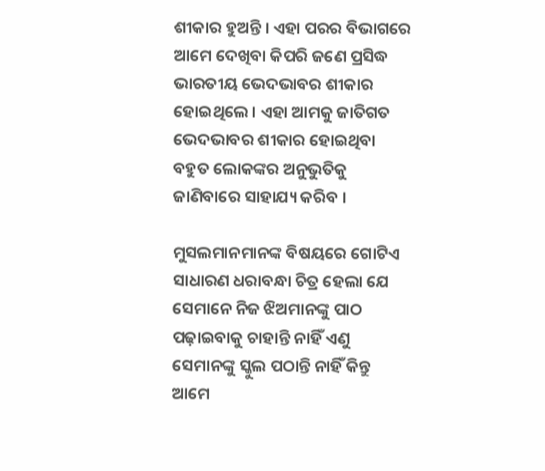ଶୀକାର ହୁଅନ୍ତି । ଏହା ପରର ବିଭାଗରେ ଆମେ ଦେଖିବା କିପରି ଜଣେ ପ୍ରସିଦ୍ଧ ଭାରତୀୟ ଭେଦଭାବର ଶୀକାର ହୋଇଥିଲେ । ଏହା ଆମକୁ ଜାତିଗତ ଭେଦଭାବର ଶୀକାର ହୋଇଥିବା ବହୁତ ଲୋକଙ୍କର ଅନୁଭୁତିକୁ ଜାଣିବାରେ ସାହାଯ୍ୟ କରିବ ।

ମୁସଲମାନମାନଙ୍କ ବିଷୟରେ ଗୋଟିଏ ସାଧାରଣ ଧରାବନ୍ଧା ଚିତ୍ର ହେଲା ଯେ ସେମାନେ ନିଜ ଝିଅମାନଙ୍କୁ ପାଠ ପଢ଼ାଇବାକୁ ଚାହାନ୍ତି ନାହିଁ ଏଣୁ ସେମାନଙ୍କୁ ସ୍କୁଲ ପଠାନ୍ତି ନାହିଁ କିନ୍ତୁ ଆମେ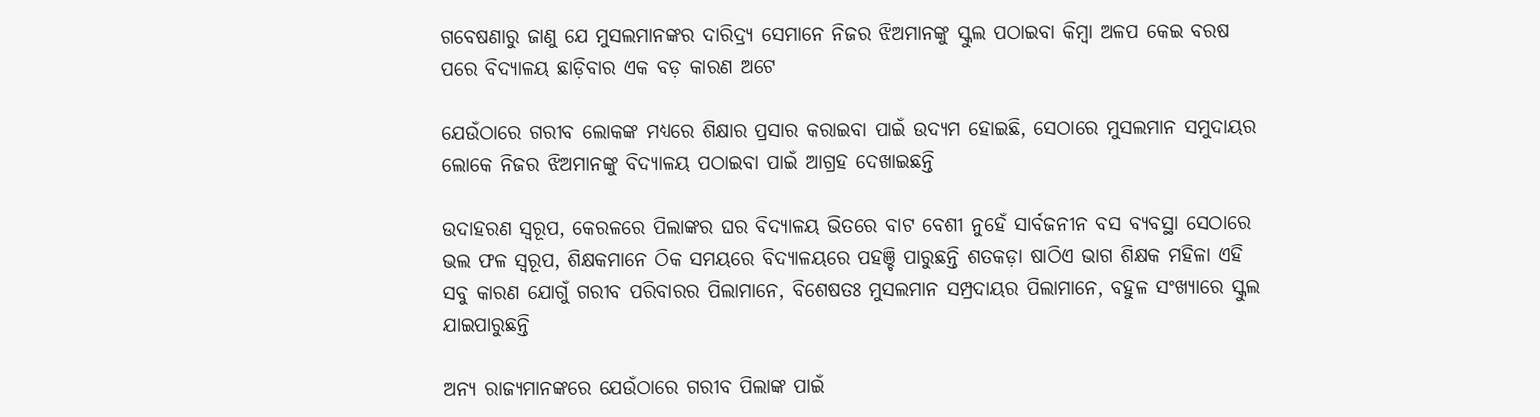ଗବେଷଣାରୁ ଜାଣୁ ଯେ ମୁସଲମାନଙ୍କର ଦାରିଦ୍ର୍ୟ ସେମାନେ ନିଜର ଝିଅମାନଙ୍କୁ ସ୍କୁଲ ପଠାଇବା କିମ୍ବା ଅଳପ କେଇ ବରଷ ପରେ ବିଦ୍ୟାଳୟ ଛାଡ଼ିବାର ଏକ ବଡ଼ କାରଣ ଅଟେ

ଯେଉଁଠାରେ ଗରୀବ ଲୋକଙ୍କ ମଧ୍ୟରେ ଶିକ୍ଷାର ପ୍ରସାର କରାଇବା ପାଇଁ ଉଦ୍ୟମ ହୋଇଛି, ସେଠାରେ ମୁସଲମାନ ସମୁଦାୟର ଲୋକେ ନିଜର ଝିଅମାନଙ୍କୁ ବିଦ୍ୟାଳୟ ପଠାଇବା ପାଇଁ ଆଗ୍ରହ ଦେଖାଇଛନ୍ତି

ଉଦାହରଣ ସ୍ୱରୂପ, କେରଳରେ ପିଲାଙ୍କର ଘର ବିଦ୍ୟାଳୟ ଭିତରେ ବାଟ ବେଶୀ ନୁହେଁ ସାର୍ବଜନୀନ ବସ ବ୍ୟବସ୍ଥା ସେଠାରେ ଭଲ ଫଳ ସ୍ୱରୂପ, ଶିକ୍ଷକମାନେ ଠିକ ସମୟରେ ବିଦ୍ୟାଳୟରେ ପହଞ୍ଚି ପାରୁଛନ୍ତି ଶତକଡ଼ା ଷାଠିଏ ଭାଗ ଶିକ୍ଷକ ମହିଳା ଏହି ସବୁ କାରଣ ଯୋଗୁଁ ଗରୀବ ପରିବାରର ପିଲାମାନେ, ବିଶେଷତଃ ମୁସଲମାନ ସମ୍ପ୍ରଦାୟର ପିଲାମାନେ, ବହୁଳ ସଂଖ୍ୟାରେ ସ୍କୁଲ ଯାଇପାରୁଛନ୍ତି

ଅନ୍ୟ ରାଜ୍ୟମାନଙ୍କରେ ଯେଉଁଠାରେ ଗରୀବ ପିଲାଙ୍କ ପାଇଁ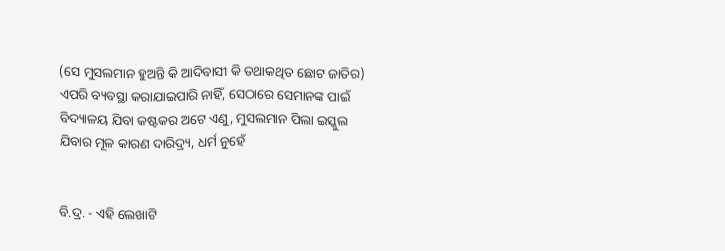(ସେ ମୁସଲମାନ ହୁଅନ୍ତି କି ଆଦିବାସୀ କି ତଥାକଥିତ ଛୋଟ ଜାତିର) ଏପରି ବ୍ୟବସ୍ଥା କରାଯାଇପାରି ନାହିଁ, ସେଠାରେ ସେମାନଙ୍କ ପାଇଁ ବିଦ୍ୟାଳୟ ଯିବା କଷ୍ଟକର ଅଟେ ଏଣୁ, ମୁସଲମାନ ପିଲା ଇସ୍କୁଲ ଯିବାର ମୂଳ କାରଣ ଦାରିଦ୍ର୍ୟ, ଧର୍ମ ନୁହେଁ


ବି.ଦ୍ର. - ଏହି ଲେଖାଟି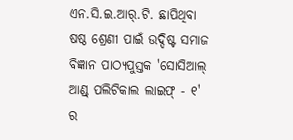ଏନ.ସି.ଇ.ଆର୍.ଟି. ଛାପିଥିବା ଷଷ୍ଠ ଶ୍ରେଣୀ ପାଇଁ ଉଦ୍ଦିଷ୍ଟ ସମାଜ ବିଜ୍ଞାନ ପାଠ୍ୟପୁସ୍ତକ 'ସୋସିଆଲ୍ ଆଣ୍ଡ୍ ପଲିଟିକାଲ ଲାଇଫ୍ - ୧' ର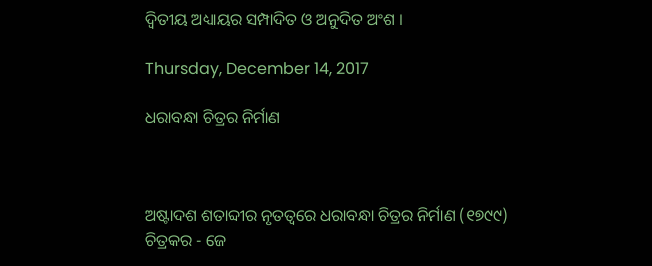ଦ୍ୱିତୀୟ ଅଧ୍ୟାୟର ସମ୍ପାଦିତ ଓ ଅନୁଦିତ ଅଂଶ ।

Thursday, December 14, 2017

ଧରାବନ୍ଧା ଚିତ୍ରର ନିର୍ମାଣ



ଅଷ୍ଟାଦଶ ଶତାବ୍ଦୀର ନୃତତ୍ୱରେ ଧରାବନ୍ଧା ଚିତ୍ରର ନିର୍ମାଣ (୧୭୯୯)
ଚିତ୍ରକର - ଜେ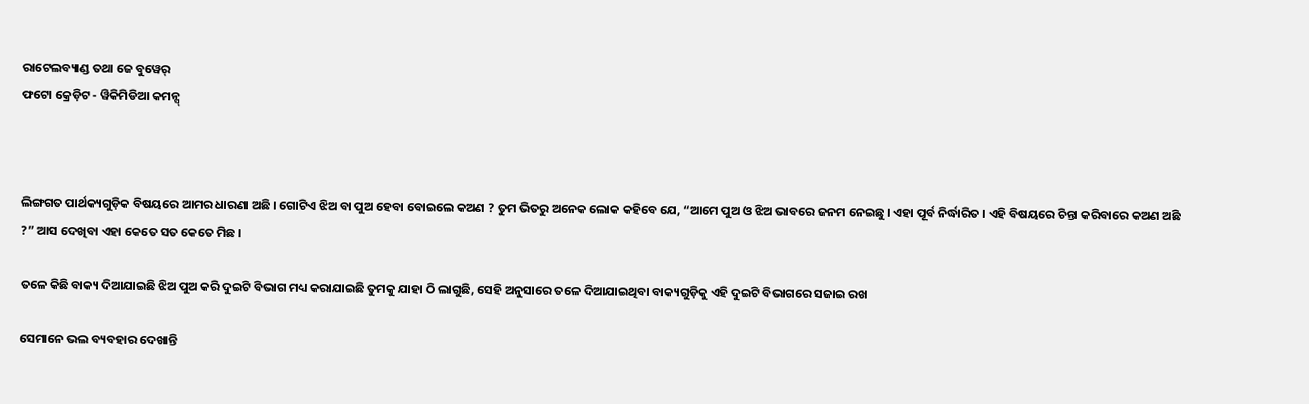ରାଟେଲବ୍ୟାଣ୍ଡ ତଥା ଜେ ବୁୱେର୍
ଫଟୋ କ୍ରେଡ଼ିଟ - ୱିକିମିଡିଆ କମନ୍ସ୍



ଲିଙ୍ଗଗତ ପାର୍ଥକ୍ୟଗୁଡ଼ିକ ବିଷୟରେ ଆମର ଧାରଣା ଅଛି । ଗୋଟିଏ ଝିଅ ବା ପୁଅ ହେବା ବୋଇଲେ କଅଣ ? ତୁମ ଭିତରୁ ଅନେକ ଲୋକ କହିବେ ଯେ, “ଆମେ ପୁଅ ଓ ଝିଅ ଭାବରେ ଜନମ ନେଇଛୁ । ଏହା ପୂର୍ବ ନିର୍ଦ୍ଧାରିତ । ଏହି ବିଷୟରେ ଚିନ୍ତା କରିବାରେ କଅଣ ଅଛି ?” ଆସ ଦେଖିବା ଏହା କେତେ ସତ କେତେ ମିଛ ।

ତଳେ କିଛି ବାକ୍ୟ ଦିଆଯାଇଛି ଝିଅ ପୁଅ କରି ଦୁଇଟି ବିଭାଗ ମଧ୍ୟ କରାଯାଇଛି ତୁମକୁ ଯାହା ଠି ଲାଗୁଛି, ସେହି ଅନୁସାରେ ତଳେ ଦିଆଯାଇଥିବା ବାକ୍ୟଗୁଡ଼ିକୁ ଏହି ଦୁଇଟି ବିଭାଗରେ ସଜାଇ ରଖ

ସେମାନେ ଭଲ ବ୍ୟବହାର ଦେଖାନ୍ତି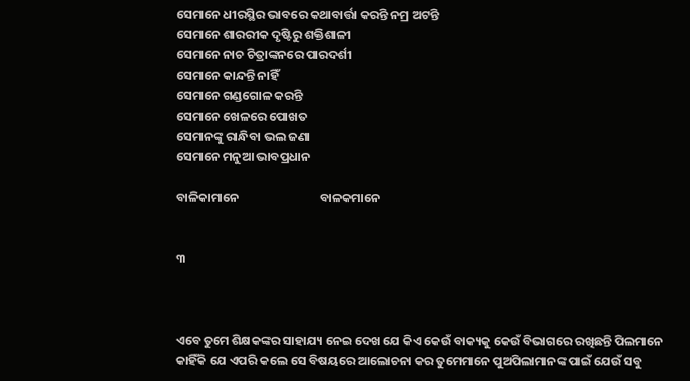ସେମାନେ ଧୀରସ୍ଥିର ଭାବରେ କଥାବାର୍ତ୍ତା କରନ୍ତି ନମ୍ର ଅଟନ୍ତି
ସେମାନେ ଶାରରୀକ ଦୃଷ୍ଟିରୁ ଶକ୍ତିଶାଳୀ
ସେମାନେ ନାଚ ଚିତ୍ରାଙ୍କନରେ ପାରଦର୍ଶୀ
ସେମାନେ କାନ୍ଦନ୍ତି ନାହିଁ
ସେମାନେ ଗଣ୍ଡଗୋଳ କରନ୍ତି
ସେମାନେ ଖେଳରେ ପୋଖତ
ସେମାନଙ୍କୁ ରାନ୍ଧିବା ଭଲ ଜଣା
ସେମାନେ ମନୁଆ ଭାବପ୍ରଧାନ

ବାଳିକାମାନେ                             ବାଳକମାନେ


୩



ଏବେ ତୁମେ ଶିକ୍ଷକଙ୍କର ସାହାଯ୍ୟ ନେଇ ଦେଖ ଯେ କିଏ କେଉଁ ବାକ୍ୟକୁ କେଉଁ ବିଭାଗରେ ରଖିଛନ୍ତି ପିଲମାନେ କାହିଁକି ଯେ ଏପରି କଲେ ସେ ବିଷୟରେ ଆଲୋଚନା କର ତୁମେମାନେ ପୁଅପିଲାମାନଙ୍କ ପାଇଁ ଯେଉଁ ସବୁ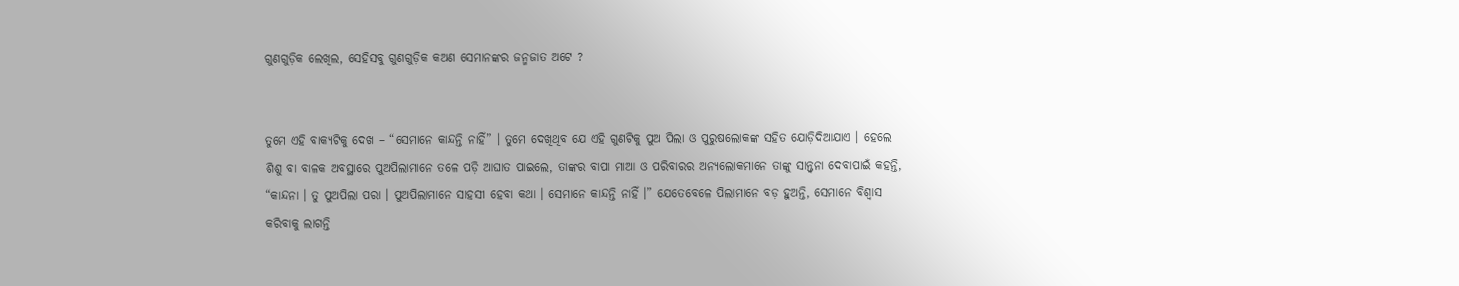ଗୁଣଗୁଡ଼ିକ ଲେଖିଲ, ସେହିସବୁ ଗୁଣଗୁଡ଼ିକ କଅଣ ସେମାନଙ୍କର ଜନ୍ମଜାତ ଅଟେ ?


ତୁମେ ଏହି ବାକ୍ୟଟିକୁ ଦେଖ – “ସେମାନେ କାନ୍ଦନ୍ତି ନାହିଁ” । ତୁମେ ଦେଖିଥିବ ଯେ ଏହି ଗୁଣଟିକୁ ପୁଅ ପିଲା ଓ ପୁରୁଷଲୋକଙ୍କ ସହିତ ଯୋଡ଼ିଦିଆଯାଏ । ହେଲେ ଶିଶୁ ବା ବାଳକ ଅବସ୍ଥାରେ ପୁଅପିଲାମାନେ ତଳେ ପଡ଼ି ଆଘାତ ପାଇଲେ, ତାଙ୍କର ବାପା ମାଆ ଓ ପରିବାରର ଅନ୍ୟଲୋକମାନେ ତାଙ୍କୁ ସାନ୍ତ୍ୱନା ଦେବାପାଇଁ କହନ୍ତି, “କାନ୍ଦନା । ତୁ ପୁଅପିଲା ପରା । ପୁଅପିଲାମାନେ ସାହସୀ ହେବା କଥା । ସେମାନେ କାନ୍ଦନ୍ତି ନାହିଁ ।” ଯେତେବେଳେ ପିଲାମାନେ ବଡ଼ ହୁଅନ୍ତି, ସେମାନେ ବିଶ୍ୱାସ କରିବାକୁ ଲାଗନ୍ତି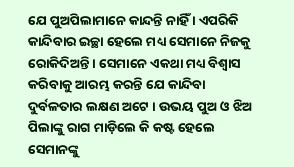ଯେ ପୁଅପିଲାମାନେ କାନ୍ଦନ୍ତି ନାହିଁ । ଏପରିକି କାନ୍ଦିବାର ଇଚ୍ଛା ହେଲେ ମଧ୍ୟ ସେମାନେ ନିଜକୁ ରୋକିଦିଅନ୍ତି । ସେମାନେ ଏକଥା ମଧ୍ୟ ବିଶ୍ୱାସ କରିବାକୁ ଆରମ୍ଭ କରନ୍ତି ଯେ କାନ୍ଦିବା ଦୁର୍ବଳତାର ଲକ୍ଷଣ ଅଟେ । ଉଭୟ ପୁଅ ଓ ଝିଅ ପିଲାଙ୍କୁ ରାଗ ମାଡ଼ିଲେ କି କଷ୍ଟ ହେଲେ ସେମାନଙ୍କୁ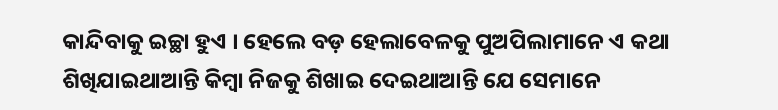କାନ୍ଦିବାକୁ ଇଚ୍ଛା ହୁଏ । ହେଲେ ବଡ଼ ହେଲାବେଳକୁ ପୁଅପିଲାମାନେ ଏ କଥା ଶିଖିଯାଇଥାଆନ୍ତି କିମ୍ବା ନିଜକୁ ଶିଖାଇ ଦେଇଥାଆନ୍ତି ଯେ ସେମାନେ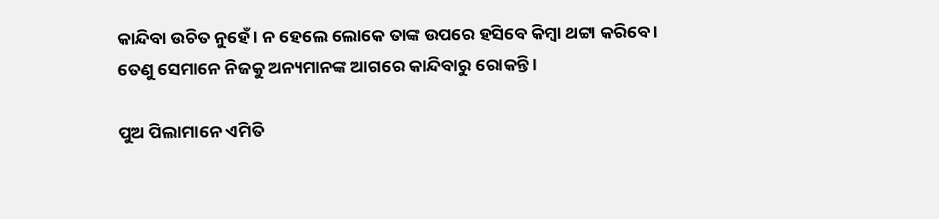କାନ୍ଦିବା ଉଚିତ ନୁହେଁ । ନ ହେଲେ ଲୋକେ ତାଙ୍କ ଉପରେ ହସିବେ କିମ୍ବା ଥଟ୍ଟା କରିବେ । ତେଣୁ ସେମାନେ ନିଜକୁ ଅନ୍ୟମାନଙ୍କ ଆଗରେ କାନ୍ଦିବାରୁ ରୋକନ୍ତି ।

ପୁଅ ପିଲାମାନେ ଏମିତି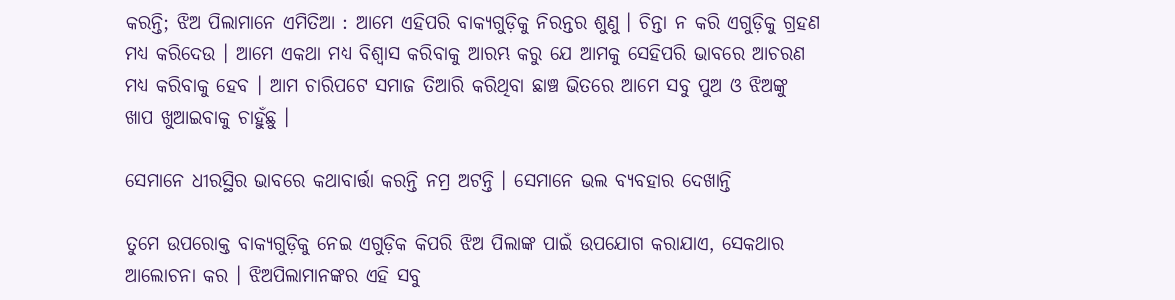କରନ୍ତି; ଝିଅ ପିଲାମାନେ ଏମିତିଆ : ଆମେ ଏହିପରି ବାକ୍ୟଗୁଡ଼ିକୁ ନିରନ୍ତର ଶୁଣୁ । ଚିନ୍ତା ନ କରି ଏଗୁଡ଼ିକୁ ଗ୍ରହଣ ମଧ୍ୟ କରିଦେଉ । ଆମେ ଏକଥା ମଧ୍ୟ ବିଶ୍ୱାସ କରିବାକୁ ଆରମ୍ଭ କରୁ ଯେ ଆମକୁ ସେହିପରି ଭାବରେ ଆଚରଣ ମଧ୍ୟ କରିବାକୁ ହେବ । ଆମ ଚାରିପଟେ ସମାଜ ତିଆରି କରିଥିବା ଛାଞ୍ଚ ଭିତରେ ଆମେ ସବୁ ପୁଅ ଓ ଝିଅଙ୍କୁ ଖାପ ଖୁଆଇବାକୁ ଚାହୁଁଛୁ ।

ସେମାନେ ଧୀରସ୍ଥିର ଭାବରେ କଥାବାର୍ତ୍ତା କରନ୍ତି ନମ୍ର ଅଟନ୍ତି । ସେମାନେ ଭଲ ବ୍ୟବହାର ଦେଖାନ୍ତି

ତୁମେ ଉପରୋକ୍ତ ବାକ୍ୟଗୁଡ଼ିକୁ ନେଇ ଏଗୁଡ଼ିକ କିପରି ଝିଅ ପିଲାଙ୍କ ପାଇଁ ଉପଯୋଗ କରାଯାଏ, ସେକଥାର ଆଲୋଚନା କର । ଝିଅପିଲାମାନଙ୍କର ଏହି ସବୁ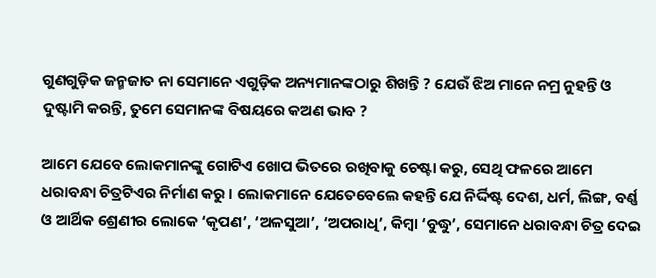ଗୁଣଗୁଡ଼ିକ ଜନ୍ମଜାତ ନା ସେମାନେ ଏଗୁଡ଼ିକ ଅନ୍ୟମାନଙ୍କଠାରୁ ଶିଖନ୍ତି ? ଯେଉଁ ଝିଅ ମାନେ ନମ୍ର ନୁହନ୍ତି ଓ ଦୁଷ୍ଟାମି କରନ୍ତି, ତୁମେ ସେମାନଙ୍କ ବିଷୟରେ କଅଣ ଭାବ ?

ଆମେ ଯେବେ ଲୋକମାନଙ୍କୁ ଗୋଟିଏ ଖୋପ ଭିତରେ ରଖିବାକୁ ଚେଷ୍ଟା କରୁ, ସେଥି ଫଳରେ ଆମେ ଧରାବନ୍ଧା ଚିତ୍ରଟିଏର ନିର୍ମାଣ କରୁ । ଲୋକମାନେ ଯେତେବେଲେ କହନ୍ତି ଯେ ନିର୍ଦ୍ଦିଷ୍ଟ ଦେଶ, ଧର୍ମ, ଲିଙ୍ଗ, ବର୍ଣ୍ଣ ଓ ଆର୍ଥିକ ଶ୍ରେଣୀର ଲୋକେ ‘କୃପଣ’, ‘ଅଳସୁଆ’, ‘ଅପରାଧି’, କିମ୍ବା ‘ବୁଦ୍ଧୁ’, ସେମାନେ ଧରାବନ୍ଧା ଚିତ୍ର ଦେଇ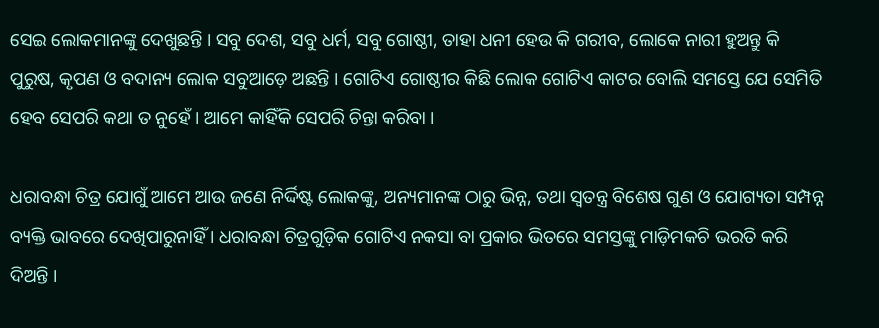ସେଇ ଲୋକମାନଙ୍କୁ ଦେଖୁଛନ୍ତି । ସବୁ ଦେଶ, ସବୁ ଧର୍ମ, ସବୁ ଗୋଷ୍ଠୀ, ତାହା ଧନୀ ହେଉ କି ଗରୀବ, ଲୋକେ ନାରୀ ହୁଅନ୍ତୁ କି ପୁରୁଷ, କୃପଣ ଓ ବଦାନ୍ୟ ଲୋକ ସବୁଆଡ଼େ ଅଛନ୍ତି । ଗୋଟିଏ ଗୋଷ୍ଠୀର କିଛି ଲୋକ ଗୋଟିଏ କାଟର ବୋଲି ସମସ୍ତେ ଯେ ସେମିତି ହେବ ସେପରି କଥା ତ ନୁହେଁ । ଆମେ କାହିଁକି ସେପରି ଚିନ୍ତା କରିବା ।

ଧରାବନ୍ଧା ଚିତ୍ର ଯୋଗୁଁ ଆମେ ଆଉ ଜଣେ ନିର୍ଦ୍ଦିଷ୍ଟ ଲୋକଙ୍କୁ, ଅନ୍ୟମାନଙ୍କ ଠାରୁ ଭିନ୍ନ, ତଥା ସ୍ୱତନ୍ତ୍ର ବିଶେଷ ଗୁଣ ଓ ଯୋଗ୍ୟତା ସମ୍ପନ୍ନ ବ୍ୟକ୍ତି ଭାବରେ ଦେଖିପାରୁନାହିଁ । ଧରାବନ୍ଧା ଚିତ୍ରଗୁଡ଼ିକ ଗୋଟିଏ ନକସା ବା ପ୍ରକାର ଭିତରେ ସମସ୍ତଙ୍କୁ ମାଡ଼ିମକଚି ଭରତି କରି ଦିଅନ୍ତି ।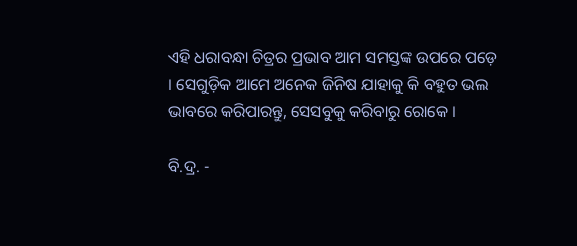ଏହି ଧରାବନ୍ଧା ଚିତ୍ରର ପ୍ରଭାବ ଆମ ସମସ୍ତଙ୍କ ଉପରେ ପଡ଼େ । ସେଗୁଡ଼ିକ ଆମେ ଅନେକ ଜିନିଷ ଯାହାକୁ କି ବହୁତ ଭଲ ଭାବରେ କରିପାରନ୍ତୁ, ସେସବୁକୁ କରିବାରୁ ରୋକେ ।

ବି.ଦ୍ର. -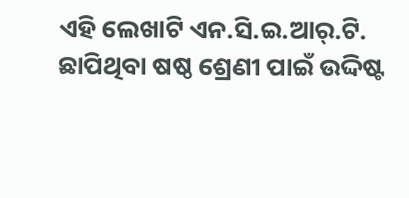ଏହି ଲେଖାଟି ଏନ.ସି.ଇ.ଆର୍.ଟି. ଛାପିଥିବା ଷଷ୍ଠ ଶ୍ରେଣୀ ପାଇଁ ଉଦ୍ଦିଷ୍ଟ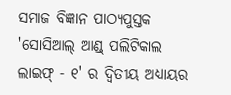ସମାଜ ବିଜ୍ଞାନ ପାଠ୍ୟପୁସ୍ତକ 'ସୋସିଆଲ୍ ଆଣ୍ଡ୍ ପଲିଟିକାଲ ଲାଇଫ୍ - ୧' ର ଦ୍ୱିତୀୟ ଅଧ୍ୟାୟର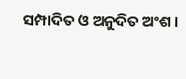ସମ୍ପାଦିତ ଓ ଅନୁଦିତ ଅଂଶ ।